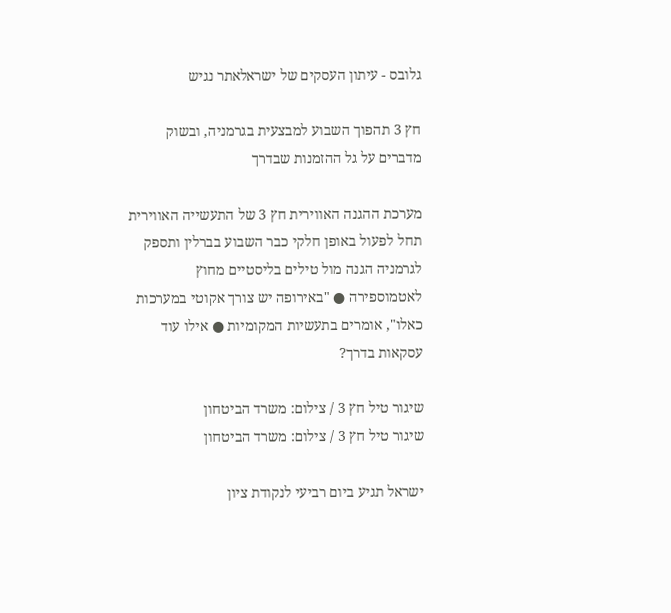גלובס - עיתון העסקים של ישראלאתר נגיש

חץ 3 תהפוך השבוע למבצעית בגרמניה, ובשוק מדברים על גל ההזמנות שבדרך

מערכת ההגנה האווירית חץ 3 של התעשייה האווירית תחל לפעול באופן חלקי כבר השבוע בברלין ותספק לגרמניה הגנה מול טילים בליסטיים מחוץ לאטמוספירה ● "באירופה יש צורך אקוטי במערכות כאלו", אומרים בתעשיות המקומיות ● אילו עוד עסקאות בדרך?

שיגור טיל חץ 3 / צילום: משרד הביטחון
שיגור טיל חץ 3 / צילום: משרד הביטחון

ישראל תגיע ביום רביעי לנקודת ציון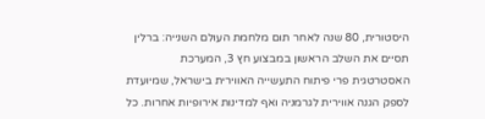היסטורית, 80 שנה לאחר תום מלחמת העולם השנייה: ברלין תסיים את השלב הראשון במבצוע חץ 3, המערכת האסטרטגית פרי פיתוח התעשייה האווירית בישראל, שמיועדת לספק הגנה אווירית לגרמניה ואף למדינות אירופיות אחרות. כל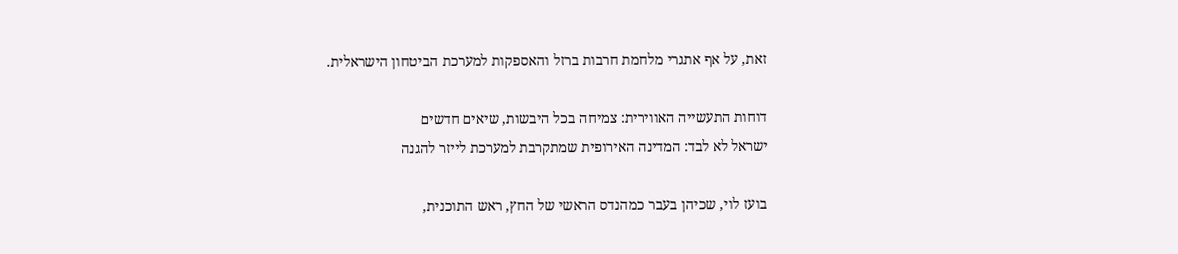זאת, על אף אתגרי מלחמת חרבות ברזל והאספקות למערכת הביטחון הישראלית.

דוחות התעשייה האווירית: צמיחה בכל היבשות, שיאים חדשים
ישראל לא לבד: המדינה האירופית שמתקרבת למערכת לייזר להגנה

בועז לוי, שכיהן בעבר כמהנדס הראשי של החץ, ראש התוכנית,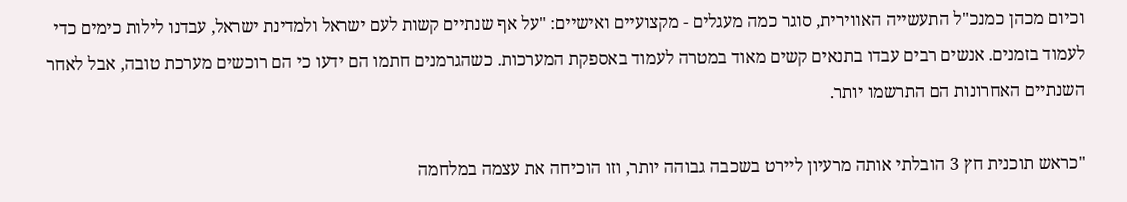וכיום מכהן כמנכ"ל התעשייה האווירית, סוגר כמה מעגלים - מקצועיים ואישיים: "על אף שנתיים קשות לעם ישראל ולמדינת ישראל, עבדנו לילות כימים כדי לעמוד בזמנים. אנשים רבים עבדו בתנאים קשים מאוד במטרה לעמוד באספקת המערכות. כשהגרמנים חתמו הם ידעו כי הם רוכשים מערכת טובה, אבל לאחר השנתיים האחרונות הם התרשמו יותר.

"כראש תוכנית חץ 3 הובלתי אותה מרעיון ליירט בשכבה גבוהה יותר, וזו הוכיחה את עצמה במלחמה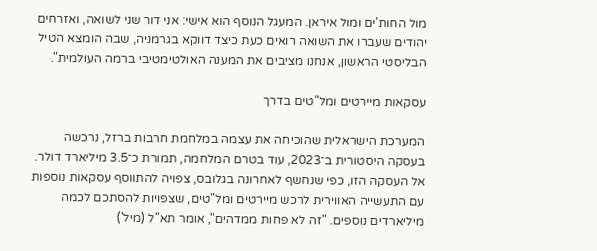מול החות'ים ומול איראן. המעגל הנוסף הוא אישי: אני דור שני לשואה, ואזרחים יהודים שעברו את השואה רואים כעת כיצד דווקא בגרמניה, שבה הומצא הטיל הבליסטי הראשון, אנחנו מציבים את המענה האולטימטיבי ברמה העולמית".

עסקאות מיירטים ומל"טים בדרך

המערכת הישראלית שהוכיחה את עצמה במלחמת חרבות ברזל, נרכשה בעסקה היסטורית ב־2023, עוד בטרם המלחמה, תמורת כ־3.5 מיליארד דולר. אל העסקה הזו, כפי שנחשף לאחרונה בגלובס, צפויה להתווסף עסקאות נוספות עם התעשייה האווירית לרכש מיירטים ומל"טים, שצפויות להסתכם לכמה מיליארדים נוספים. "זה לא פחות ממדהים", אומר תא"ל (מיל')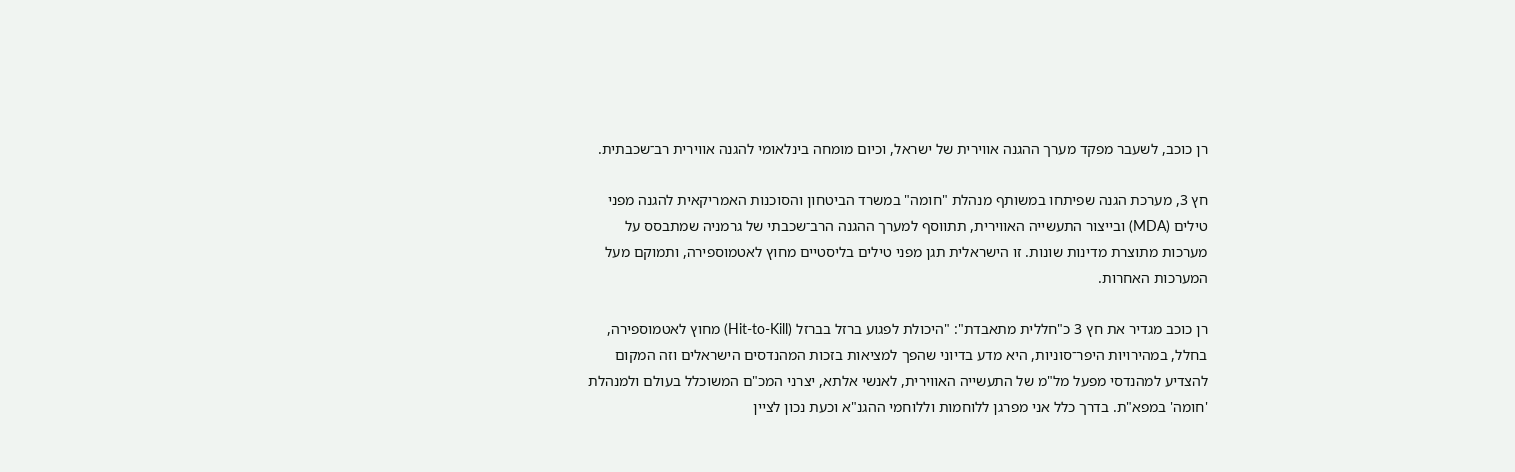רן כוכב, לשעבר מפקד מערך ההגנה אווירית של ישראל, וכיום מומחה בינלאומי להגנה אווירית רב־שכבתית.

חץ 3, מערכת הגנה שפיתחו במשותף מנהלת "חומה" במשרד הביטחון והסוכנות האמריקאית להגנה מפני טילים (MDA) ובייצור התעשייה האווירית, תתווסף למערך ההגנה הרב־שכבתי של גרמניה שמתבסס על מערכות מתוצרת מדינות שונות. זו הישראלית תגן מפני טילים בליסטיים מחוץ לאטמוספירה, ותמוקם מעל המערכות האחרות.

רן כוכב מגדיר את חץ 3 כ"חללית מתאבדת": "היכולת לפגוע ברזל בברזל (Hit-to-Kill) מחוץ לאטמוספירה, בחלל, במהירויות היפר־סוניות, היא מדע בדיוני שהפך למציאות בזכות המהנדסים הישראלים וזה המקום להצדיע למהנדסי מפעל מל"מ של התעשייה האווירית, לאנשי אלתא, יצרני המכ"ם המשוכלל בעולם ולמנהלת 'חומה' במפא"ת. בדרך כלל אני מפרגן ללוחמות וללוחמי ההגנ"א וכעת נכון לציין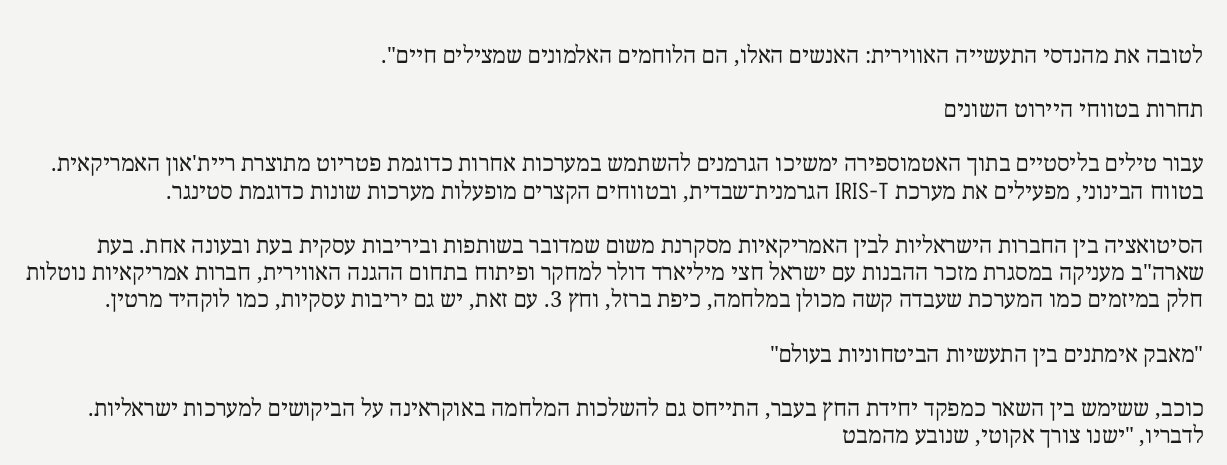לטובה את מהנדסי התעשייה האווירית: האנשים האלו, הם הלוחמים האלמונים שמצילים חיים".

תחרות בטווחי היירוט השונים

עבור טילים בליסטיים בתוך האטמוספירה ימשיכו הגרמנים להשתמש במערכות אחרות כדוגמת פטריוט מתוצרת ריית'און האמריקאית. בטווח הבינוני, מפעילים את מערכת IRIS-T הגרמנית־שבדית, ובטווחים הקצרים מופעלות מערכות שונות כדוגמת סטינגר.

הסיטואציה בין החברות הישראליות לבין האמריקאיות מסקרנת משום שמדובר בשותפות וביריבות עסקית בעת ובעונה אחת. בעת שארה"ב מעניקה במסגרת מזכר ההבנות עם ישראל חצי מיליארד דולר למחקר ופיתוח בתחום ההגנה האווירית, חברות אמריקאיות נוטלות חלק במיזמים כמו המערכת שעבדה קשה מכולן במלחמה, כיפת ברזל, וחץ 3. עם זאת, יש גם יריבות עסקיות, כמו לוקהיד מרטין.

"מאבק אימתנים בין התעשיות הביטחוניות בעולם"

כוכב, ששימש בין השאר כמפקד יחידת החץ בעבר, התייחס גם להשלכות המלחמה באוקראינה על הביקושים למערכות ישראליות. לדבריו, "ישנו צורך אקוטי, שנובע מהמבט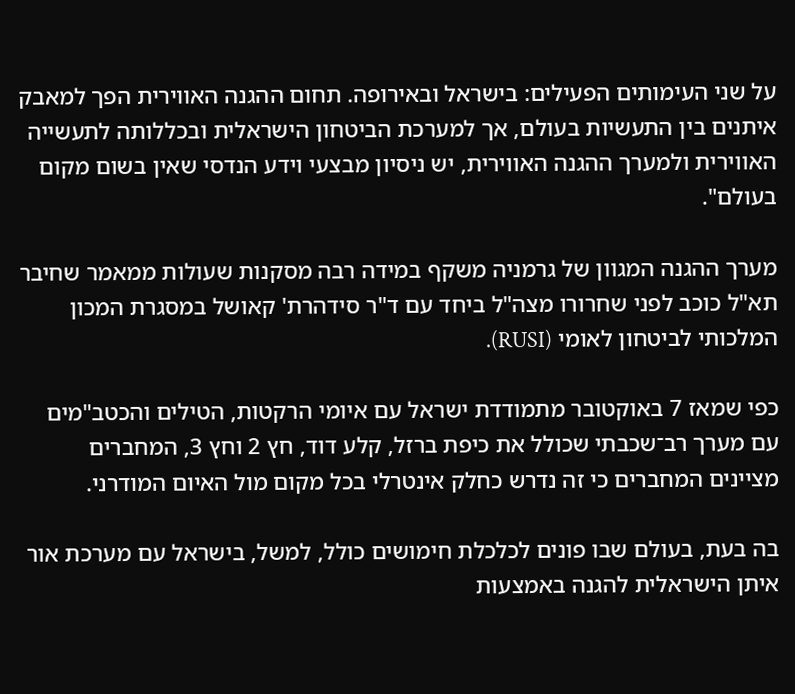על שני העימותים הפעילים: בישראל ובאירופה. תחום ההגנה האווירית הפך למאבק איתנים בין התעשיות בעולם, אך למערכת הביטחון הישראלית ובכללותה לתעשייה האווירית ולמערך ההגנה האווירית, יש ניסיון מבצעי וידע הנדסי שאין בשום מקום בעולם".

מערך ההגנה המגוון של גרמניה משקף במידה רבה מסקנות שעולות ממאמר שחיבר תא"ל כוכב לפני שחרורו מצה"ל ביחד עם ד"ר סידהרת' קאושל במסגרת המכון המלכותי לביטחון לאומי (RUSI).

כפי שמאז 7 באוקטובר מתמודדת ישראל עם איומי הרקטות, הטילים והכטב"מים עם מערך רב־שכבתי שכולל את כיפת ברזל, קלע דוד, חץ 2 וחץ 3, המחברים מציינים המחברים כי זה נדרש כחלק אינטרלי בכל מקום מול האיום המודרני.

בה בעת, בעולם שבו פונים לכלכלת חימושים כולל, למשל, בישראל עם מערכת אור איתן הישראלית להגנה באמצעות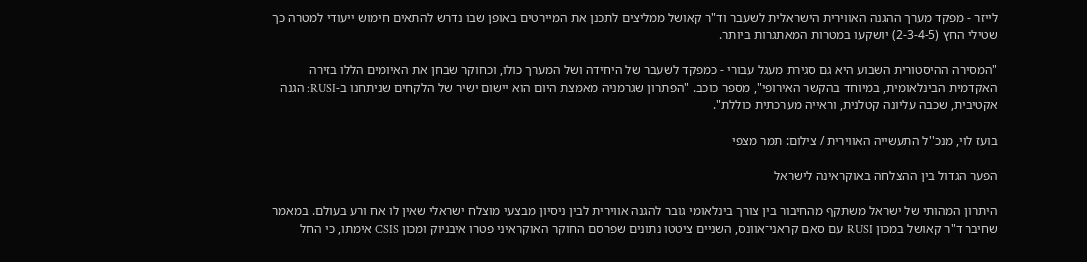לייזר - מפקד מערך ההגנה האווירית הישראלית לשעבר וד"ר קאושל ממליצים לתכנן את המיירטים באופן שבו נדרש להתאים חימוש ייעודי למטרה כך שטילי החץ (2-3-4-5) יושקעו במטרות המאתגרות ביותר.

"המסירה ההיסטורית השבוע היא גם סגירת מעגל עבורי - כמפקד לשעבר של היחידה ושל המערך כולו, וכחוקר שבחן את האיומים הללו בזירה האקדמית הבינלאומית, במיוחד בהקשר האירופי", מספר כוכב. "הפתרון שגרמניה מאמצת היום הוא יישום ישיר של הלקחים שניתחנו ב-RUSI: הגנה אקטיבית, שכבה עליונה קטלנית, וראייה מערכתית כוללת".

בועז לוי, מנכ''ל התעשייה האווירית / צילום: תמר מצפי

הפער הגדול בין ההצלחה באוקראינה לישראל

היתרון המהותי של ישראל משתקף מהחיבור בין צורך בינלאומי גובר להגנה אווירית לבין ניסיון מבצעי מוצלח ישראלי שאין לו אח ורע בעולם. במאמר שחיבר ד"ר קאושל במכון RUSI עם סאם קראני־אוונס, השניים ציטטו נתונים שפרסם החוקר האוקראיני פטרו איבניוק ומכון CSIS אימתו, כי החל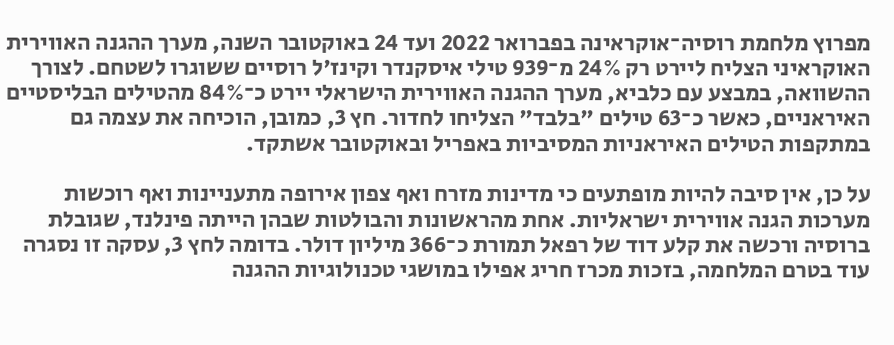מפרוץ מלחמת רוסיה־אוקראינה בפברואר 2022 ועד 24 באוקטובר השנה, מערך ההגנה האווירית האוקראיני הצליח ליירט רק 24% מ־939 טילי איסקנדר וקינז'ל רוסיים ששוגרו לשטחם. לצורך ההשוואה, במבצע עם כלביא, מערך ההגנה האווירית הישראלי יירט כ־84% מהטילים הבליסטיים האיראניים, כאשר כ־63 טילים "בלבד" הצליחו לחדור. חץ 3, כמובן, הוכיחה את עצמה גם במתקפות הטילים האיראניות המסיביות באפריל ובאוקטובר אשתקד.

על כן, אין סיבה להיות מופתעים כי מדינות מזרח ואף צפון אירופה מתעניינות ואף רוכשות מערכות הגנה אווירית ישראליות. אחת מהראשונות והבולטות שבהן הייתה פינלנד, שגובלת ברוסיה ורכשה את קלע דוד של רפאל תמורת כ־366 מיליון דולר. בדומה לחץ 3, עסקה זו נסגרה עוד בטרם המלחמה, בזכות מכרז חריג אפילו במושגי טכנולוגיות ההגנה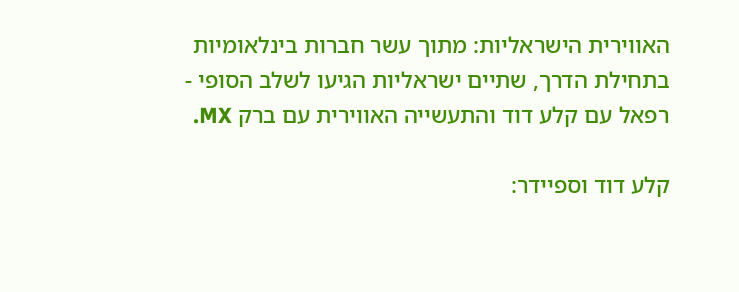האווירית הישראליות: מתוך עשר חברות בינלאומיות בתחילת הדרך, שתיים ישראליות הגיעו לשלב הסופי - רפאל עם קלע דוד והתעשייה האווירית עם ברק MX.

קלע דוד וספיידר: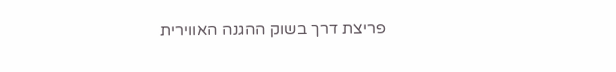פריצת דרך בשוק ההגנה האווירית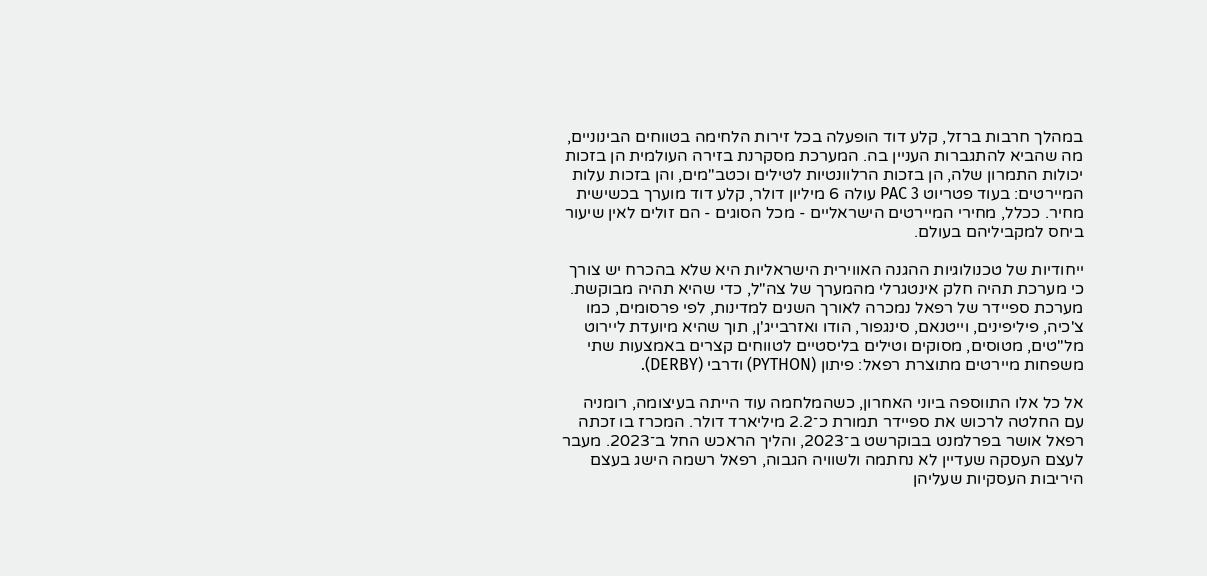במהלך חרבות ברזל, קלע דוד הופעלה בכל זירות הלחימה בטווחים הבינוניים, מה שהביא להתגברות העניין בה. המערכת מסקרנת בזירה העולמית הן בזכות יכולות התמרון שלה, הן בזכות הרלוונטיות לטילים וכטב"מים, והן בזכות עלות המיירטים: בעוד פטריוט PAC 3 עולה 6 מיליון דולר, קלע דוד מוערך בכשישית מחיר. ככלל, מחירי המיירטים הישראליים - מכל הסוגים - הם זולים לאין שיעור ביחס למקביליהם בעולם.

ייחודיות של טכנולוגיות ההגנה האווירית הישראליות היא שלא בהכרח יש צורך כי מערכת תהיה חלק אינטגרלי מהמערך של צה"ל, כדי שהיא תהיה מבוקשת. מערכת ספיידר של רפאל נמכרה לאורך השנים למדינות, לפי פרסומים, כמו צ'כיה, פיליפינים, וייטנאם, סינגפור, הודו ואזרבייג'ן, תוך שהיא מיועדת ליירוט מל"טים, מטוסים, מסוקים וטילים בליסטיים לטווחים קצרים באמצעות שתי משפחות מיירטים מתוצרת רפאל: פיתון (PYTHON) ודרבי (DERBY).

אל כל אלו התווספה ביוני האחרון, כשהמלחמה עוד הייתה בעיצומה, רומניה עם החלטה לרכוש את ספיידר תמורת כ־2.2 מיליארד דולר. המכרז בו זכתה רפאל אושר בפרלמנט בבוקרשט ב־2023, והליך הראכש החל ב־2023. מעבר לעצם העסקה שעדיין לא נחתמה ולשוויה הגבוה, רפאל רשמה הישג בעצם היריבות העסקיות שעליהן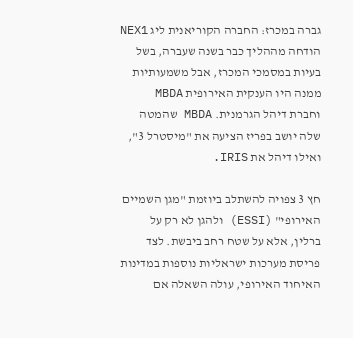גברה במכרז: החברה הקוריאנית ליג NEX1 הודחה מההליך כבר בשנה שעברה, בשל בעיות במסמכי המכרז, אבל משמעותיות ממנה היו הענקית האירופית MBDA וחברת דיהל הגרמנית. MBDA שהמטה שלה יושב בפריז הציעה את "מיסטרל 3", ואילו דיהל את IRIS.

חץ 3 צפויה להשתלב ביוזמת "מגן השמיים האירופי" (ESSI) ולהגן לא רק על ברלין, אלא על שטח רחב ביבשת. לצד פריסת מערכות ישראליות נוספות במדינות האיחוד האירופי, עולה השאלה אם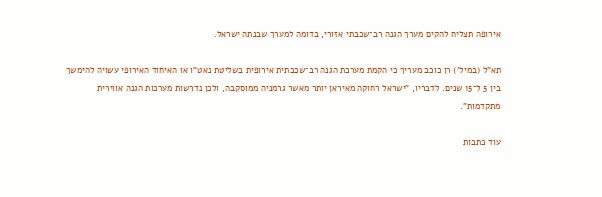אירופה תצליח להקים מערך הגנה רב־שכבתי אזורי, בדומה למערך שבנתה ישראל.

תא"ל (במיל') רן כוכב מעריך כי הקמת מערכת הגנה רב־שכבתית אירופית בשליטת נאט"ו או האיחוד האירופי עשויה להימשך בין 5 ל־15 שנים. לדבריו, "ישראל רחוקה מאיראן יותר מאשר גרמניה ממוסקבה, ולכן נדרשות מערכות הגנה אווירית מתקדמות".

עוד כתבות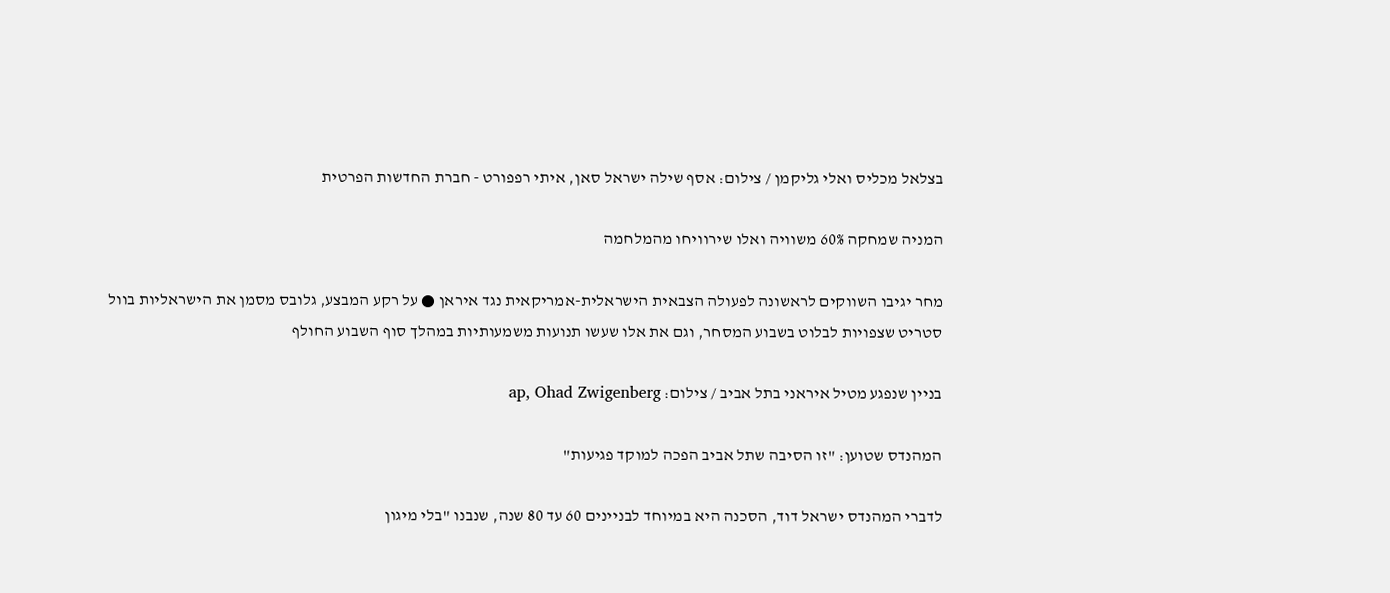בצלאל מכליס ואלי גליקמן / צילום: אסף שילה ישראל סאן, איתי רפפורט - חברת החדשות הפרטית

המניה שמחקה 60% משוויה ואלו שירוויחו מהמלחמה

מחר יגיבו השווקים לראשונה לפעולה הצבאית הישראלית-אמריקאית נגד איראן ● על רקע המבצע, גלובס מסמן את הישראליות בוול סטריט שצפויות לבלוט בשבוע המסחר, וגם את אלו שעשו תנועות משמעותיות במהלך סוף השבוע החולף

בניין שנפגע מטיל איראני בתל אביב / צילום: ap, Ohad Zwigenberg

המהנדס שטוען: "זו הסיבה שתל אביב הפכה למוקד פגיעות"

לדברי המהנדס ישראל דוד, הסכנה היא במיוחד לבניינים 60 עד 80 שנה, שנבנו "בלי מיגון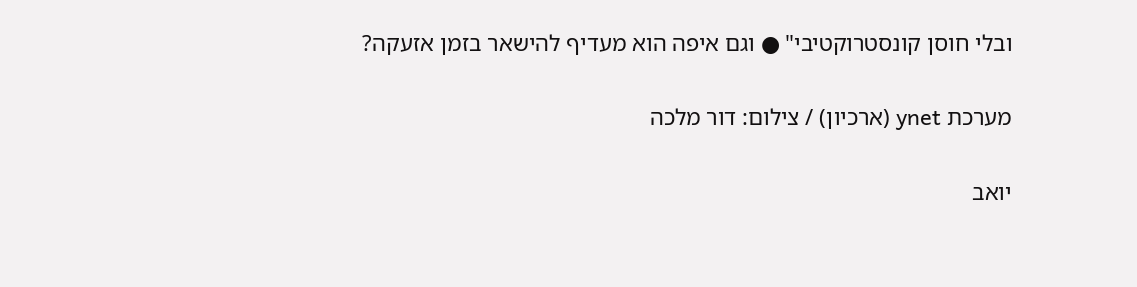ובלי חוסן קונסטרוקטיבי" ● וגם איפה הוא מעדיף להישאר בזמן אזעקה?

מערכת ynet (ארכיון) / צילום: דור מלכה

יואב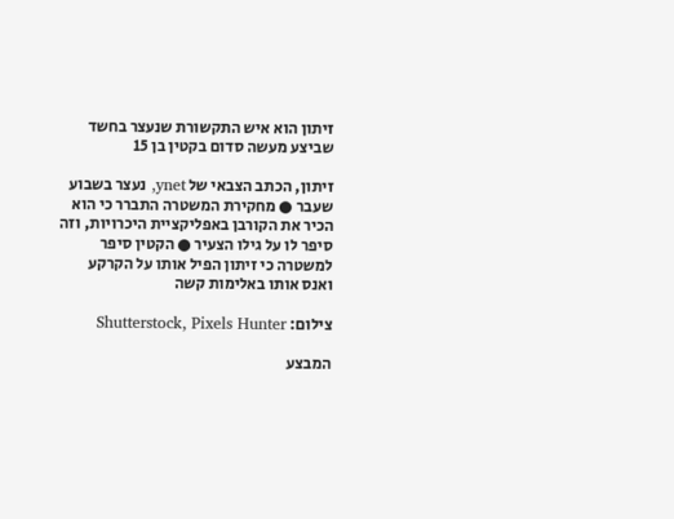זיתון הוא איש התקשורת שנעצר בחשד שביצע מעשה סדום בקטין בן 15

זיתון, הכתב הצבאי של ynet, נעצר בשבוע שעבר ● מחקירת המשטרה התברר כי הוא הכיר את הקורבן באפליקציית היכרויות, וזה סיפר לו על גילו הצעיר ● הקטין סיפר למשטרה כי זיתון הפיל אותו על הקרקע ואנס אותו באלימות קשה

צילום: Shutterstock, Pixels Hunter

המבצע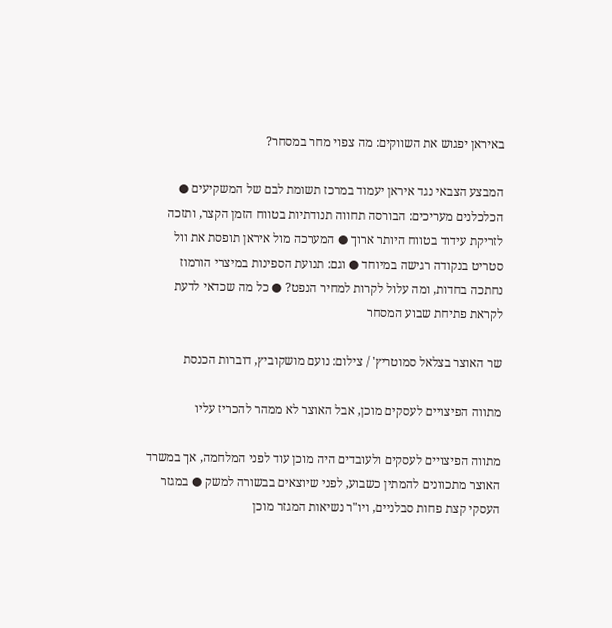באיראן יפגוש את השווקים: מה צפוי מחר במסחר?

המבצע הצבאי נגד איראן יעמוד במרכז תשומת לבם של המשקיעים ● הכלכלנים מעריכים: הבורסה תחווה תנודתיות בטווח הזמן הקצר, ותזכה לזריקת עידוד בטווח היותר ארוך ● המערכה מול איראן תופסת את וול סטריט בנקודה רגישה במיוחד ● וגם: תנועת הספינות במיצרי הורמוז נחתכה בחדות, ומה עלול לקרות למחיר הנפט? ● כל מה שכדאי לדעת לקראת פתיחת שבוע המסחר

שר האוצר בצלאל סמוטריץ' / צילום: נועם מושקוביץ, דוברות הכנסת

מתווה הפיצויים לעסקים מוכן, אבל האוצר לא ממהר להכריז עליו

מתווה הפיצויים לעסקים ולעובדים היה מוכן עוד לפני המלחמה, אך במשרד האוצר מתכוונים להמתין כשבוע, לפני שיוצאים בבשורה למשק ● במגזר העסקי קצת פחות סבלניים, ויו"ר נשיאות המגזר מוכן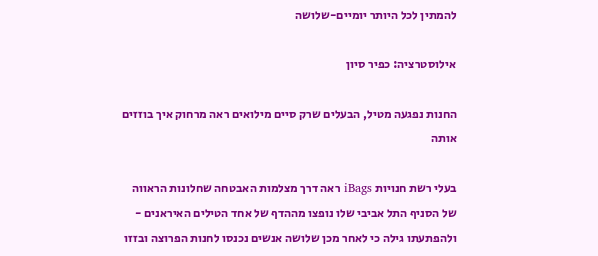להמתין לכל היותר יומיים-שלושה

אילוסטרציה: כפיר סיון

החנות נפגעה מטיל, הבעלים שרק סיים מילואים ראה מרחוק איך בוזזים אותה

בעלי רשת חנויות iBags ראה דרך מצלמות האבטחה שחלונות הראווה של הסניף התל אביבי שלו נופצו מההדף של אחד הטילים האיראנים - ולהפתעתו גילה כי לאחר מכן שלושה אנשים נכנסו לחנות הפרוצה ובזזו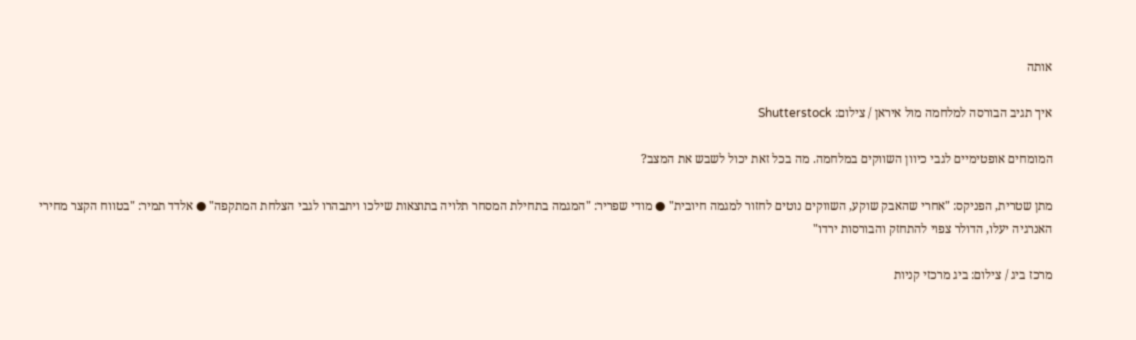אותה

איך תגיב הבורסה למלחמה מול איראן / צילום: Shutterstock

המומחים אופטימיים לגבי כיוון השווקים במלחמה. מה בכל זאת יכול לשבש את המצב?

מתן שטרית, הפניקס: "אחרי שהאבק שוקע, השווקים נוטים לחזור למגמה חיובית" ● מודי שפריר: "המגמה בתחילת המסחר תלויה בתוצאות שילכו ויתבהרו לגבי הצלחת המתקפה" ● אלדד תמיר: "בטווח הקצר מחירי האנרגיה יעלו, הדולר צפוי להתחזק והבורסות ירדו"

מרכז ביג / צילום: ביג מרכזי קניות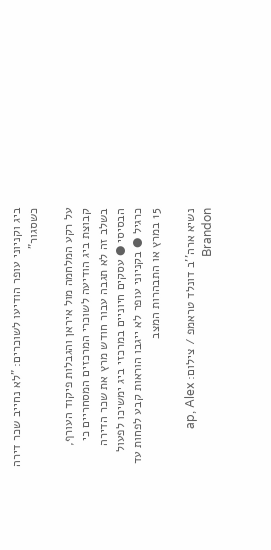ביג וקניוני עופר הודיעו לשוכרים: "לא נחייב שכר דירה כשסגור"

על רקע המלחמה מול איראן והגבלות פיקוד העורף, קבוצת ביג הודיעה לשוכרי המרכזים המסחריים כי בשלב זה לא תגבה עבור חודש מרץ את שכר הדירה הבסיסי ● עסקים חיוניים במרכזי ביג ימשיכו לפעול כרגיל ● בקניוני עופר לא ייגבו הוראות קבע לפחות עד 15 במרץ או התבהרות המצב

נשיא ארה''ב דונלד טראמפ / צילום: ap, Alex Brandon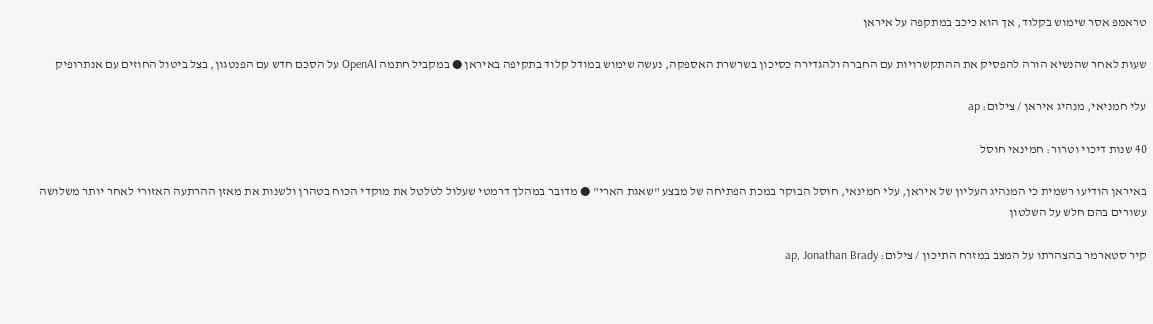טראמפ אסר שימוש בקלוד, אך הוא כיכב במתקפה על איראן

שעות לאחר שהנשיא הורה להפסיק את ההתקשרויות עם החברה ולהגדירה כסיכון בשרשרת האספקה, נעשה שימוש במודל קלוד בתקיפה באיראן ● במקביל חתמה OpenAI על הסכם חדש עם הפנטגון, בצל ביטול החוזים עם אנתרופיק

עלי חמניאי, מנהיג איראן / צילום: ap

40 שנות דיכוי וטרור: חמינאי חוסל

באיראן הודיעו רשמית כי המנהיג העליון של איראן, עלי חמינאי, חוסל הבוקר במכת הפתיחה של מבצע "שאגת הארי" ● מדובר במהלך דרמטי שעלול לטלטל את מוקדי הכוח בטהרן ולשנות את מאזן ההרתעה האזורי לאחר יותר משלושה עשורים בהם חלש על השלטון

קיר סטארמר בהצהרתו על המצב במזרח התיכון / צילום: ap, Jonathan Brady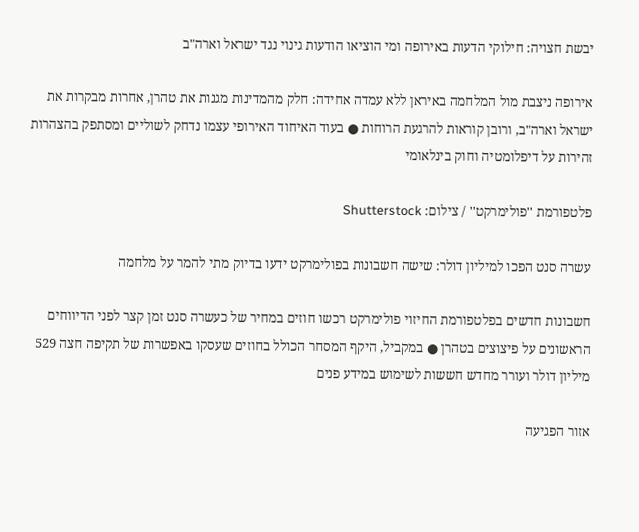יבשת חצויה: חילוקי הדעות באירופה ומי הוציאו הודעות גינוי נגד ישראל וארה"ב

אירופה ניצבת מול המלחמה באיראן ללא עמדה אחידה: חלק מהמדינות מגנות את טהרן, אחרות מבקרות את ישראל וארה"ב, ורובן קוראות להרגעת הרוחות ● בעוד האיחוד האירופי עצמו נדחק לשוליים ומסתפק בהצהרות זהירות על דיפלומטיה וחוק בינלאומי

פלטפורמת ''פולימרקט'' / צילום: Shutterstock

עשרה סנט הפכו למיליון דולר: שישה חשבונות בפולימרקט ידעו בדיוק מתי להמר על מלחמה

חשבונות חדשים בפלטפורמת החיזוי פולימרקט רכשו חוזים במחיר של כעשרה סנט זמן קצר לפני הדיווחים הראשונים על פיצוצים בטהרן ● במקביל, היקף המסחר הכולל בחוזים שעסקו באפשרות של תקיפה חצה 529 מיליון דולר ועורר מחדש חששות לשימוש במידע פנים

אזור הפגיעה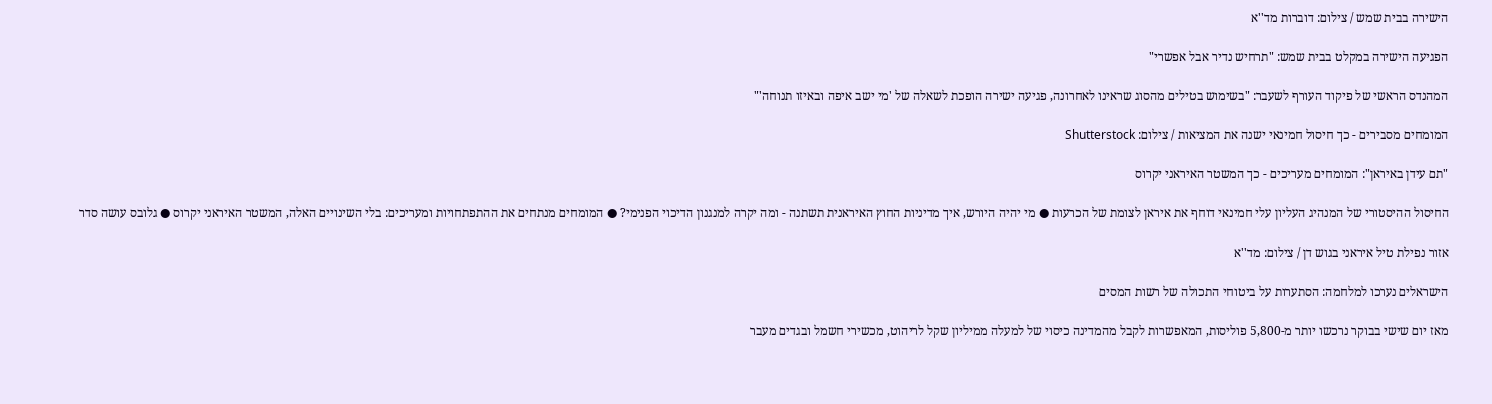הישירה בבית שמש / צילום: דוברות מד''א

הפגיעה הישירה במקלט בבית שמש: "תרחיש נדיר אבל אפשרי"

המהנדס הראשי של פיקוד העורף לשעבר: "בשימוש בטילים מהסוג שראינו לאחרונה, פגיעה ישירה הופכת לשאלה של 'מי ישב איפה ובאיזו תנוחה'"

המומחים מסבירים - כך חיסול חמינאי ישנה את המציאות / צילום: Shutterstock

"תם עידן באיראן": המומחים מעריכים - כך המשטר האיראני יקרוס

החיסול ההיסטורי של המנהיג העליון עלי חמינאי דוחף את איראן לצומת של הכרעות ● מי יהיה היורש, איך מדיניות החוץ האיראנית תשתנה - ומה יקרה למנגנון הדיכוי הפנימי? ● המומחים מנתחים את ההתפתחויות ומעריכים: בלי השינויים האלה, המשטר האיראני יקרוס ● גלובס עושה סדר

אזור נפילת טיל איראני בגוש דן / צילום: מד''א

הישראלים נערכו למלחמה: הסתערות על ביטוחי התכולה של רשות המסים

מאז יום שישי בבוקר נרכשו יותר מ-5,800 פוליסות, המאפשרות לקבל מהמדינה כיסוי של למעלה ממיליון שקל לריהוט, מכשירי חשמל ובגדים מעבר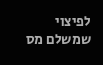לפיצוי שמשלם מס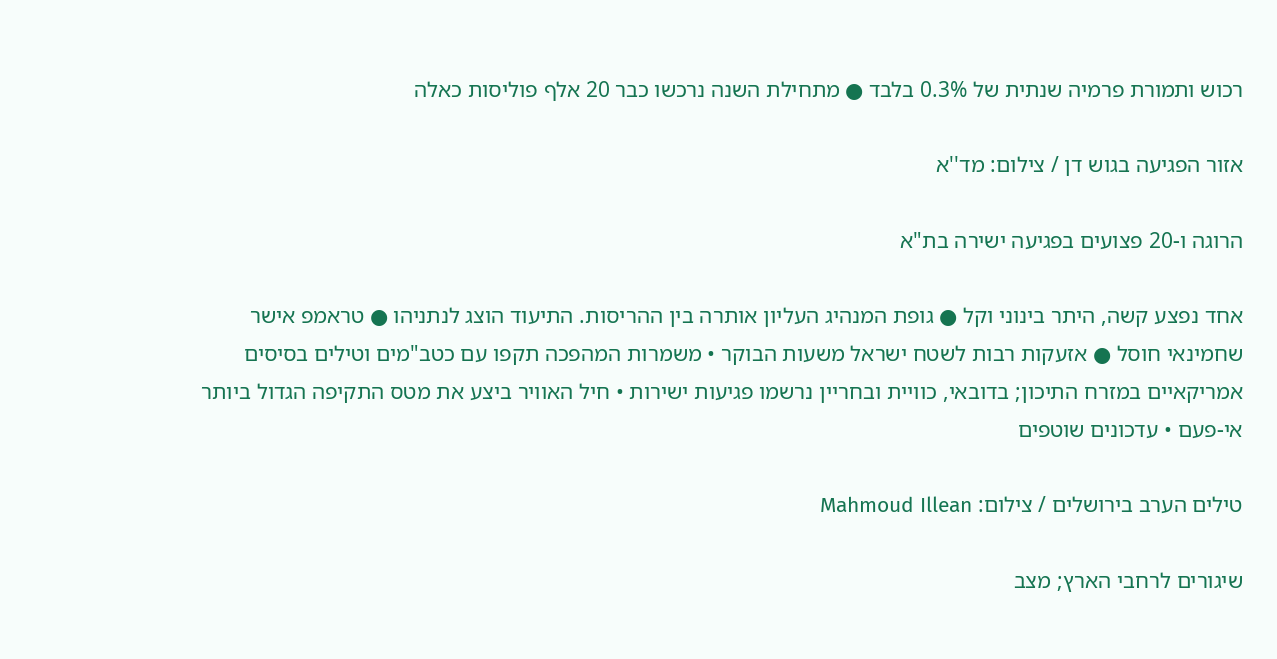רכוש ותמורת פרמיה שנתית של 0.3% בלבד ● מתחילת השנה נרכשו כבר 20 אלף פוליסות כאלה

אזור הפגיעה בגוש דן / צילום: מד''א

הרוגה ו-20 פצועים בפגיעה ישירה בת"א

אחד נפצע קשה, היתר בינוני וקל ● גופת המנהיג העליון אותרה בין ההריסות. התיעוד הוצג לנתניהו ● טראמפ אישר שחמינאי חוסל ● אזעקות רבות לשטח ישראל משעות הבוקר • משמרות המהפכה תקפו עם כטב"מים וטילים בסיסים אמריקאיים במזרח התיכון; בדובאי, כוויית ובחריין נרשמו פגיעות ישירות • חיל האוויר ביצע את מטס התקיפה הגדול ביותר אי-פעם • עדכונים שוטפים

טילים הערב בירושלים / צילום: Mahmoud Illean

שיגורים לרחבי הארץ; מצב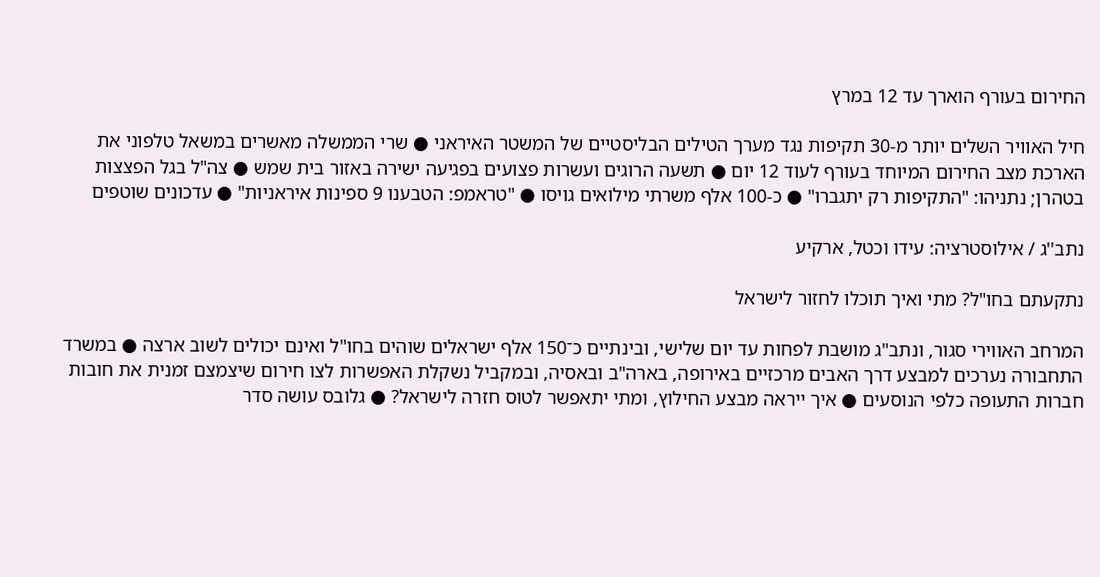החירום בעורף הוארך עד 12 במרץ

חיל האוויר השלים יותר מ-30 תקיפות נגד מערך הטילים הבליסטיים של המשטר האיראני ● שרי הממשלה מאשרים במשאל טלפוני את הארכת מצב החירום המיוחד בעורף לעוד 12 יום ● תשעה הרוגים ועשרות פצועים בפגיעה ישירה באזור בית שמש ● צה"ל בגל הפצצות בטהרן; נתניהו: "התקיפות רק יתגברו" ● כ-100 אלף משרתי מילואים גויסו ● "טראמפ: הטבענו 9 ספינות איראניות" ● עדכונים שוטפים

נתב''ג / אילוסטרציה: עידו וכטל, ארקיע

נתקעתם בחו"ל? מתי ואיך תוכלו לחזור לישראל

המרחב האווירי סגור, ונתב"ג מושבת לפחות עד יום שלישי, ובינתיים כ־150 אלף ישראלים שוהים בחו"ל ואינם יכולים לשוב ארצה ● במשרד התחבורה נערכים למבצע דרך האבים מרכזיים באירופה, בארה"ב ובאסיה, ובמקביל נשקלת האפשרות לצו חירום שיצמצם זמנית את חובות חברות התעופה כלפי הנוסעים ● איך ייראה מבצע החילוץ, ומתי יתאפשר לטוס חזרה לישראל? ● גלובס עושה סדר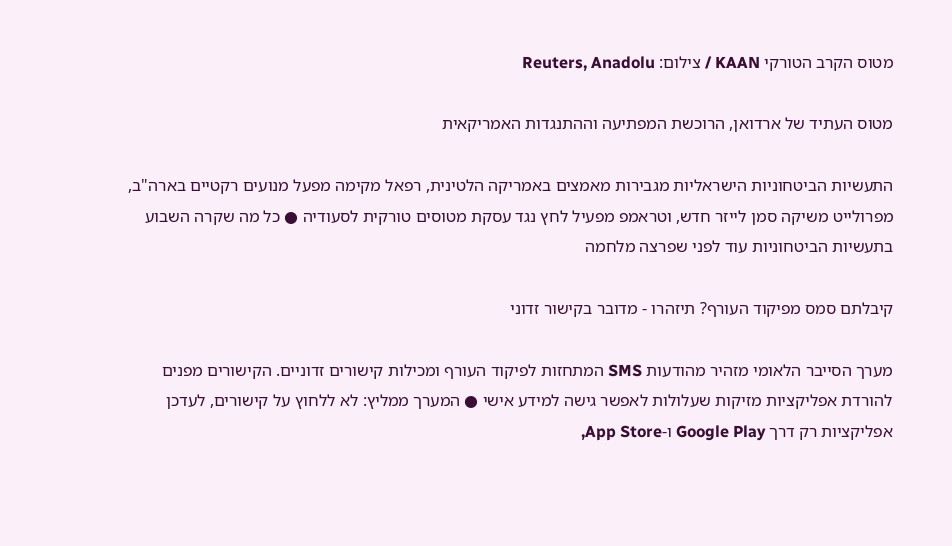מטוס הקרב הטורקי KAAN / צילום: Reuters, Anadolu

מטוס העתיד של ארדואן, הרוכשת המפתיעה וההתנגדות האמריקאית

התעשיות הביטחוניות הישראליות מגבירות מאמצים באמריקה הלטינית, רפאל מקימה מפעל מנועים רקטיים בארה"ב, מפרולייט משיקה סמן לייזר חדש, וטראמפ מפעיל לחץ נגד עסקת מטוסים טורקית לסעודיה ● כל מה שקרה השבוע בתעשיות הביטחוניות עוד לפני שפרצה מלחמה

קיבלתם סמס מפיקוד העורף? תיזהרו - מדובר בקישור זדוני

מערך הסייבר הלאומי מזהיר מהודעות SMS המתחזות לפיקוד העורף ומכילות קישורים זדוניים. הקישורים מפנים להורדת אפליקציות מזיקות שעלולות לאפשר גישה למידע אישי ● המערך ממליץ: לא ללחוץ על קישורים, לעדכן אפליקציות רק דרך Google Play ו-App Store,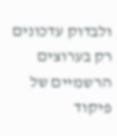ולבדוק עדכונים רק בערוצים הרשמיים של פיקוד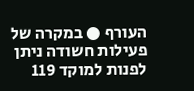העורף ● במקרה של פעילות חשודה ניתן לפנות למוקד 119